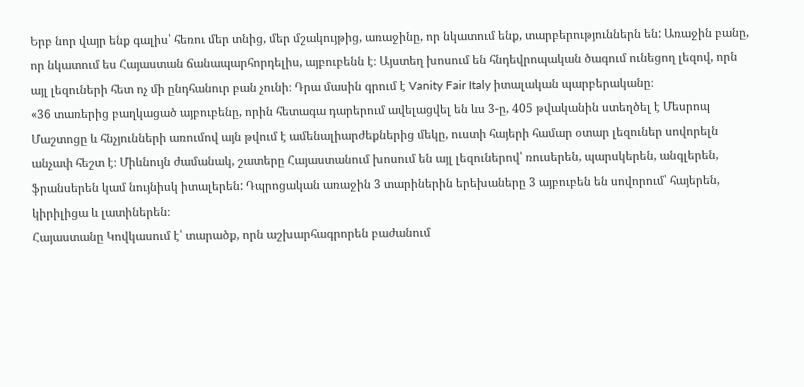Երբ նոր վայր ենք գալիս՝ հեռու մեր տնից, մեր մշակույթից, առաջինը, որ նկատում ենք, տարբերություններն են: Առաջին բանը, որ նկատում ես Հայաստան ճանապարհորդելիս, այբուբենն է։ Այստեղ խոսում են հնդեվրոպական ծագում ունեցող լեզով, որն այլ լեզուների հետ ոչ մի ընդհանուր բան չունի։ Դրա մասին գրում է Vanity Fair Italy իտալական պարբերականը։
«36 տառերից բաղկացած այբուբենը, որին հետագա դարերում ավելացվել են ևս 3-ը, 405 թվականին ստեղծել է Մեսրոպ Մաշտոցը և հնչյունների առումով այն թվում է ամենալիարժեքներից մեկը, ուստի հայերի համար օտար լեզուներ սովորելն անչափ հեշտ է։ Միևնույն ժամանակ, շատերը Հայաստանում խոսում են այլ լեզուներով՝ ռուսերեն, պարսկերեն, անգլերեն, ֆրանսերեն կամ նույնիսկ իտալերեն: Դպրոցական առաջին 3 տարիներին երեխաները 3 այբուբեն են սովորում՝ հայերեն, կիրիլիցա և լատիներեն։
Հայաստանը Կովկասում է՝ տարածք, որն աշխարհագրորեն բաժանում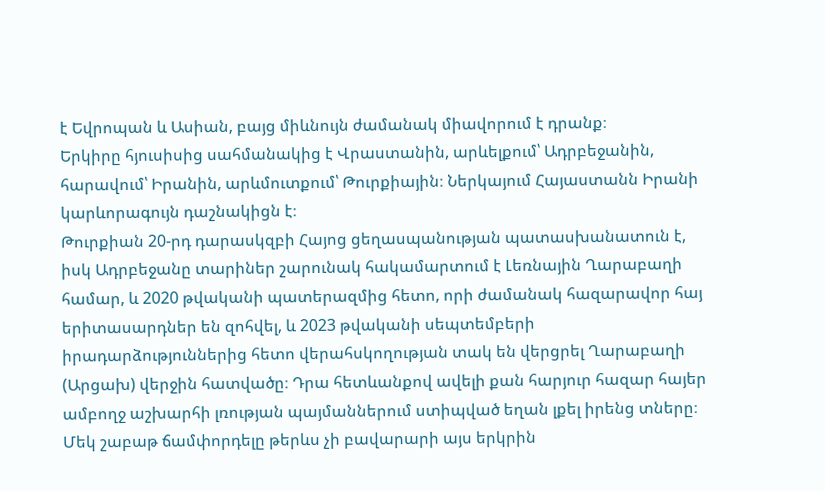է Եվրոպան և Ասիան, բայց միևնույն ժամանակ միավորում է դրանք։
Երկիրը հյուսիսից սահմանակից է Վրաստանին, արևելքում՝ Ադրբեջանին, հարավում՝ Իրանին, արևմուտքում՝ Թուրքիային։ Ներկայում Հայաստանն Իրանի կարևորագույն դաշնակիցն է։
Թուրքիան 20-րդ դարասկզբի Հայոց ցեղասպանության պատասխանատուն է, իսկ Ադրբեջանը տարիներ շարունակ հակամարտում է Լեռնային Ղարաբաղի համար, և 2020 թվականի պատերազմից հետո, որի ժամանակ հազարավոր հայ երիտասարդներ են զոհվել, և 2023 թվականի սեպտեմբերի իրադարձություններից հետո վերահսկողության տակ են վերցրել Ղարաբաղի (Արցախ) վերջին հատվածը։ Դրա հետևանքով ավելի քան հարյուր հազար հայեր ամբողջ աշխարհի լռության պայմաններում ստիպված եղան լքել իրենց տները։
Մեկ շաբաթ ճամփորդելը թերևս չի բավարարի այս երկրին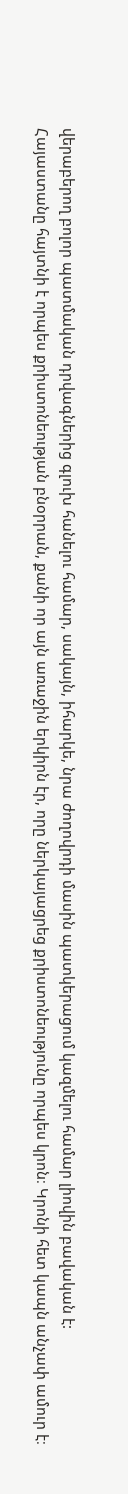վերաբերող բոլոր պատմական դրվագներից գլուխ հանելու համար, սակայն, իհարկե, նրա ժողովրդի մասին պատկերացում կազմելու համար լիովին բավական է:
Հայաստանը հայտնի է որպես քրիստոնեության բնօրրան, քանի որ այն առաջին երկիրն էր, որը ներկայացրեց քրիստոնեությունը որպես կրոն։ Կրոնի հետ կապն անչափ ամուր է։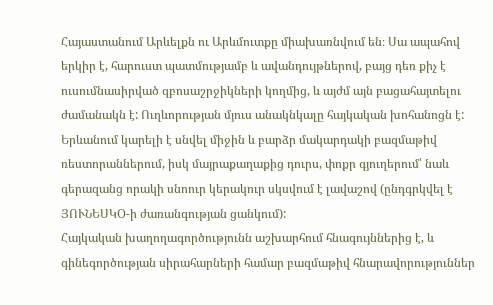Հայաստանում Արևելքն ու Արևմուտքը միախառնվում են։ Սա ապահով երկիր է, հարուստ պատմությամբ և ավանդույթներով, բայց դեռ քիչ է ուսումնասիրված զբոսաշրջիկների կողմից, և այժմ այն բացահայտելու ժամանակն է: Ուղևորության մյուս անակնկալը հայկական խոհանոցն է:
Երևանում կարելի է սնվել միջին և բարձր մակարդակի բազմաթիվ ռեստորաններում, իսկ մայրաքաղաքից դուրս, փոքր գյուղերում՝ նաև գերազանց որակի սնոուր կերակուր սկսվում է լավաշով (ընդգրկվել է ՅՈՒՆԵՍԿՕ-ի ժառանգության ցանկում):
Հայկական խաղողագործությունն աշխարհում հնագույններից է, և գինեգործության սիրահարների համար բազմաթիվ հնարավորություններ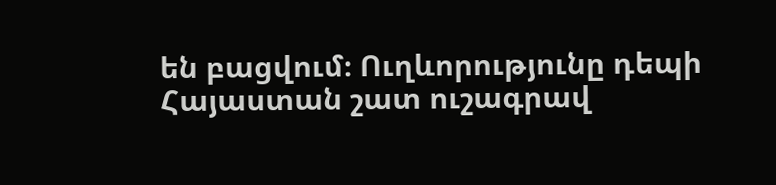են բացվում։ Ուղևորությունը դեպի Հայաստան շատ ուշագրավ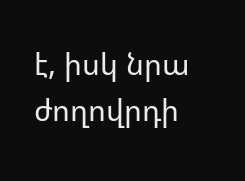է, իսկ նրա ժողովրդի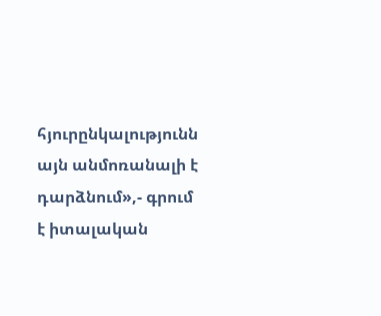հյուրընկալությունն այն անմոռանալի է դարձնում»,- գրում է իտալական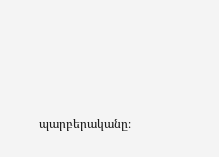պարբերականը։